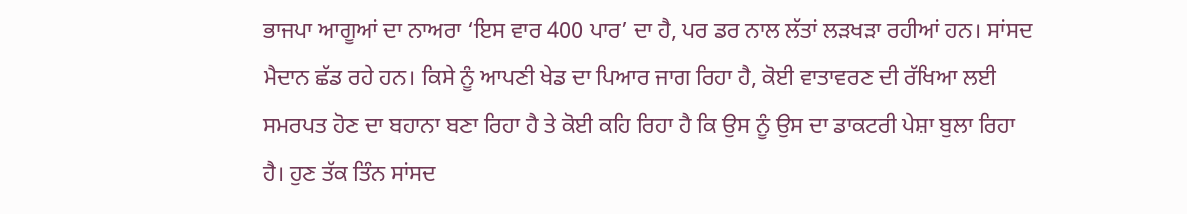ਭਾਜਪਾ ਆਗੂਆਂ ਦਾ ਨਾਅਰਾ ‘ਇਸ ਵਾਰ 400 ਪਾਰ’ ਦਾ ਹੈ, ਪਰ ਡਰ ਨਾਲ ਲੱਤਾਂ ਲੜਖੜਾ ਰਹੀਆਂ ਹਨ। ਸਾਂਸਦ ਮੈਦਾਨ ਛੱਡ ਰਹੇ ਹਨ। ਕਿਸੇ ਨੂੰ ਆਪਣੀ ਖੇਡ ਦਾ ਪਿਆਰ ਜਾਗ ਰਿਹਾ ਹੈ, ਕੋਈ ਵਾਤਾਵਰਣ ਦੀ ਰੱਖਿਆ ਲਈ ਸਮਰਪਤ ਹੋਣ ਦਾ ਬਹਾਨਾ ਬਣਾ ਰਿਹਾ ਹੈ ਤੇ ਕੋਈ ਕਹਿ ਰਿਹਾ ਹੈ ਕਿ ਉਸ ਨੂੰ ਉਸ ਦਾ ਡਾਕਟਰੀ ਪੇਸ਼ਾ ਬੁਲਾ ਰਿਹਾ ਹੈ। ਹੁਣ ਤੱਕ ਤਿੰਨ ਸਾਂਸਦ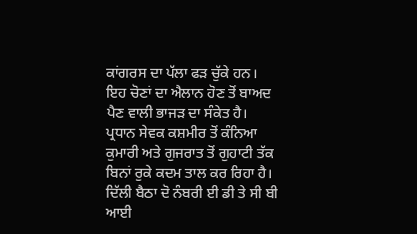ਕਾਂਗਰਸ ਦਾ ਪੱਲਾ ਫੜ ਚੁੱਕੇ ਹਨ। ਇਹ ਚੋਣਾਂ ਦਾ ਐਲਾਨ ਹੋਣ ਤੋਂ ਬਾਅਦ ਪੈਣ ਵਾਲੀ ਭਾਜੜ ਦਾ ਸੰਕੇਤ ਹੈ।
ਪ੍ਰਧਾਨ ਸੇਵਕ ਕਸ਼ਮੀਰ ਤੋਂ ਕੰਨਿਆ ਕੁਮਾਰੀ ਅਤੇ ਗੁਜਰਾਤ ਤੋਂ ਗੁਹਾਟੀ ਤੱਕ ਬਿਨਾਂ ਰੁਕੇ ਕਦਮ ਤਾਲ ਕਰ ਰਿਹਾ ਹੈ। ਦਿੱਲੀ ਬੈਠਾ ਦੋ ਨੰਬਰੀ ਈ ਡੀ ਤੇ ਸੀ ਬੀ ਆਈ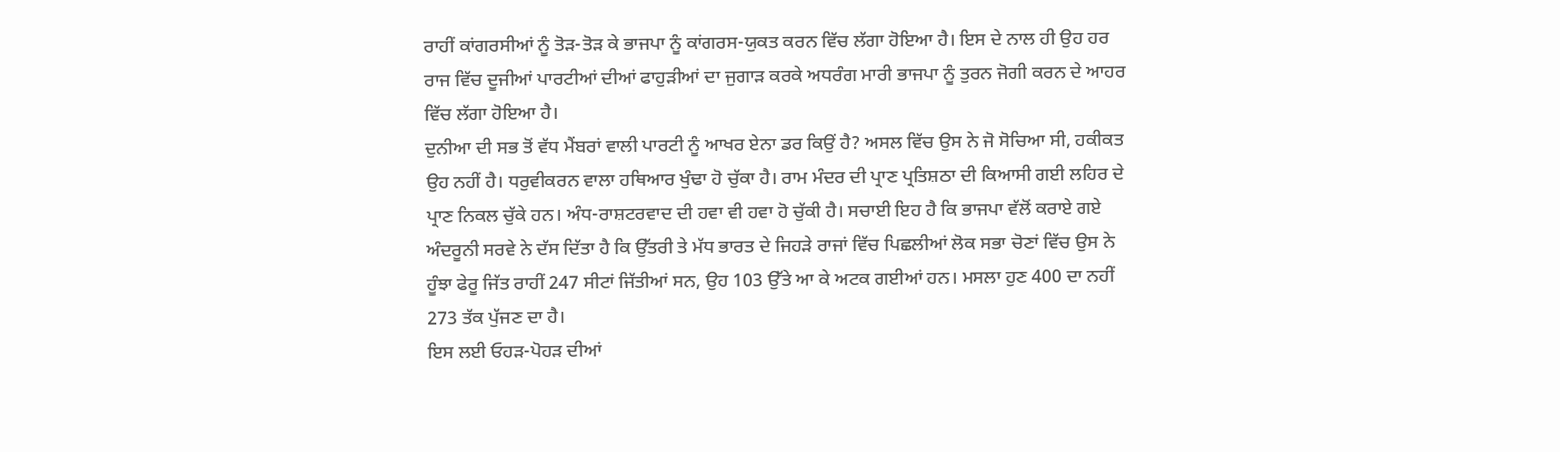ਰਾਹੀਂ ਕਾਂਗਰਸੀਆਂ ਨੂੰ ਤੋੜ-ਤੋੜ ਕੇ ਭਾਜਪਾ ਨੂੰ ਕਾਂਗਰਸ-ਯੁਕਤ ਕਰਨ ਵਿੱਚ ਲੱਗਾ ਹੋਇਆ ਹੈ। ਇਸ ਦੇ ਨਾਲ ਹੀ ਉਹ ਹਰ ਰਾਜ ਵਿੱਚ ਦੂਜੀਆਂ ਪਾਰਟੀਆਂ ਦੀਆਂ ਫਾਹੁੜੀਆਂ ਦਾ ਜੁਗਾੜ ਕਰਕੇ ਅਧਰੰਗ ਮਾਰੀ ਭਾਜਪਾ ਨੂੰ ਤੁਰਨ ਜੋਗੀ ਕਰਨ ਦੇ ਆਹਰ ਵਿੱਚ ਲੱਗਾ ਹੋਇਆ ਹੈ।
ਦੁਨੀਆ ਦੀ ਸਭ ਤੋਂ ਵੱਧ ਮੈਂਬਰਾਂ ਵਾਲੀ ਪਾਰਟੀ ਨੂੰ ਆਖਰ ਏਨਾ ਡਰ ਕਿਉਂ ਹੈ? ਅਸਲ ਵਿੱਚ ਉਸ ਨੇ ਜੋ ਸੋਚਿਆ ਸੀ, ਹਕੀਕਤ ਉਹ ਨਹੀਂ ਹੈ। ਧਰੁਵੀਕਰਨ ਵਾਲਾ ਹਥਿਆਰ ਖੁੰਢਾ ਹੋ ਚੁੱਕਾ ਹੈ। ਰਾਮ ਮੰਦਰ ਦੀ ਪ੍ਰਾਣ ਪ੍ਰਤਿਸ਼ਠਾ ਦੀ ਕਿਆਸੀ ਗਈ ਲਹਿਰ ਦੇ ਪ੍ਰਾਣ ਨਿਕਲ ਚੁੱਕੇ ਹਨ। ਅੰਧ-ਰਾਸ਼ਟਰਵਾਦ ਦੀ ਹਵਾ ਵੀ ਹਵਾ ਹੋ ਚੁੱਕੀ ਹੈ। ਸਚਾਈ ਇਹ ਹੈ ਕਿ ਭਾਜਪਾ ਵੱਲੋਂ ਕਰਾਏ ਗਏ ਅੰਦਰੂਨੀ ਸਰਵੇ ਨੇ ਦੱਸ ਦਿੱਤਾ ਹੈ ਕਿ ਉੱਤਰੀ ਤੇ ਮੱਧ ਭਾਰਤ ਦੇ ਜਿਹੜੇ ਰਾਜਾਂ ਵਿੱਚ ਪਿਛਲੀਆਂ ਲੋਕ ਸਭਾ ਚੋਣਾਂ ਵਿੱਚ ਉਸ ਨੇ ਹੂੰਝਾ ਫੇਰੂ ਜਿੱਤ ਰਾਹੀਂ 247 ਸੀਟਾਂ ਜਿੱਤੀਆਂ ਸਨ, ਉਹ 103 ਉੱਤੇ ਆ ਕੇ ਅਟਕ ਗਈਆਂ ਹਨ। ਮਸਲਾ ਹੁਣ 400 ਦਾ ਨਹੀਂ 273 ਤੱਕ ਪੁੱਜਣ ਦਾ ਹੈ।
ਇਸ ਲਈ ਓਹੜ-ਪੋਹੜ ਦੀਆਂ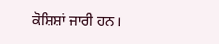ਕੋਸ਼ਿਸ਼ਾਂ ਜਾਰੀ ਹਨ।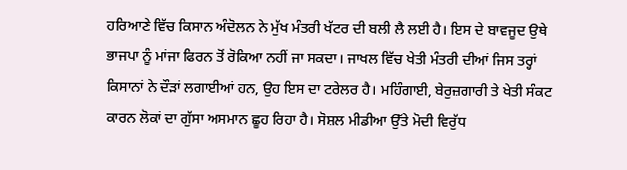ਹਰਿਆਣੇ ਵਿੱਚ ਕਿਸਾਨ ਅੰਦੋਲਨ ਨੇ ਮੁੱਖ ਮੰਤਰੀ ਖੱਟਰ ਦੀ ਬਲੀ ਲੈ ਲਈ ਹੈ। ਇਸ ਦੇ ਬਾਵਜੂਦ ਉਥੇ ਭਾਜਪਾ ਨੂੰ ਮਾਂਜਾ ਫਿਰਨ ਤੋਂ ਰੋਕਿਆ ਨਹੀਂ ਜਾ ਸਕਦਾ। ਜਾਖਲ ਵਿੱਚ ਖੇਤੀ ਮੰਤਰੀ ਦੀਆਂ ਜਿਸ ਤਰ੍ਹਾਂ ਕਿਸਾਨਾਂ ਨੇ ਦੌੜਾਂ ਲਗਾਈਆਂ ਹਨ, ਉਹ ਇਸ ਦਾ ਟਰੇਲਰ ਹੈ। ਮਹਿੰਗਾਈ, ਬੇਰੁਜ਼ਗਾਰੀ ਤੇ ਖੇਤੀ ਸੰਕਟ ਕਾਰਨ ਲੋਕਾਂ ਦਾ ਗੁੱਸਾ ਅਸਮਾਨ ਛੂਹ ਰਿਹਾ ਹੈ। ਸੋਸ਼ਲ ਮੀਡੀਆ ਉੱਤੇ ਮੋਦੀ ਵਿਰੁੱਧ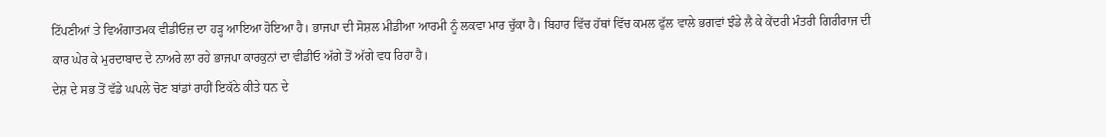ਟਿੱਪਣੀਆਂ ਤੇ ਵਿਅੰਗਾਤਮਕ ਵੀਡੀਓਜ਼ ਦਾ ਹੜ੍ਹ ਆਇਆ ਹੋਇਆ ਹੈ। ਭਾਜਪਾ ਦੀ ਸੋਸ਼ਲ ਮੀਡੀਆ ਆਰਮੀ ਨੂੰ ਲਕਵਾ ਮਾਰ ਚੁੱਕਾ ਹੈ। ਬਿਹਾਰ ਵਿੱਚ ਹੱਥਾਂ ਵਿੱਚ ਕਮਲ ਫੁੱਲ ਵਾਲੇ ਭਗਵਾਂ ਝੰਡੇ ਲੈ ਕੇ ਕੇਂਦਰੀ ਮੰਤਰੀ ਗਿਰੀਰਾਜ ਦੀ ਕਾਰ ਘੇਰ ਕੇ ਮੁਰਦਾਬਾਦ ਦੇ ਨਾਅਰੇ ਲਾ ਰਹੇ ਭਾਜਪਾ ਕਾਰਕੁਨਾਂ ਦਾ ਵੀਡੀਓ ਅੱਗੇ ਤੋਂ ਅੱਗੇ ਵਧ ਰਿਹਾ ਹੈ।
ਦੇਸ਼ ਦੇ ਸਭ ਤੋਂ ਵੱਡੇ ਘਪਲੇ ਚੋਣ ਬਾਂਡਾਂ ਰਾਹੀਂ ਇਕੱਠੇ ਕੀਤੇ ਧਨ ਦੇ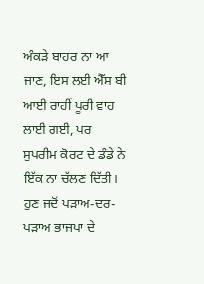ਅੰਕੜੇ ਬਾਹਰ ਨਾ ਆ ਜਾਣ, ਇਸ ਲਈ ਐੱਸ ਬੀ ਆਈ ਰਾਹੀਂ ਪੂਰੀ ਵਾਹ ਲਾਈ ਗਈ, ਪਰ ਸੁਪਰੀਮ ਕੋਰਟ ਦੇ ਡੰਡੇ ਨੇ ਇੱਕ ਨਾ ਚੱਲਣ ਦਿੱਤੀ। ਹੁਣ ਜਦੋਂ ਪੜਾਅ-ਦਰ-ਪੜਾਅ ਭਾਜਪਾ ਦੇ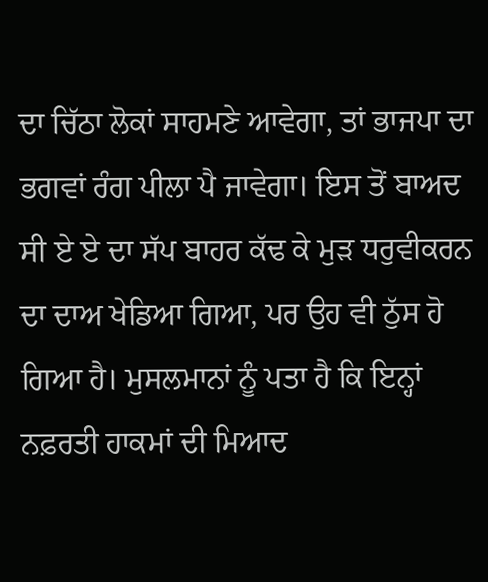ਦਾ ਚਿੱਠਾ ਲੋਕਾਂ ਸਾਹਮਣੇ ਆਵੇਗਾ, ਤਾਂ ਭਾਜਪਾ ਦਾ ਭਗਵਾਂ ਰੰਗ ਪੀਲਾ ਪੈ ਜਾਵੇਗਾ। ਇਸ ਤੋਂ ਬਾਅਦ ਸੀ ਏ ਏ ਦਾ ਸੱਪ ਬਾਹਰ ਕੱਢ ਕੇ ਮੁੜ ਧਰੁਵੀਕਰਨ ਦਾ ਦਾਅ ਖੇਡਿਆ ਗਿਆ, ਪਰ ਉਹ ਵੀ ਠੁੱਸ ਹੋ ਗਿਆ ਹੈ। ਮੁਸਲਮਾਨਾਂ ਨੂੰ ਪਤਾ ਹੈ ਕਿ ਇਨ੍ਹਾਂ ਨਫ਼ਰਤੀ ਹਾਕਮਾਂ ਦੀ ਮਿਆਦ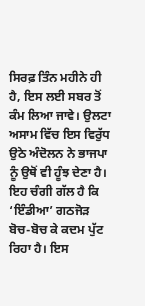ਸਿਰਫ਼ ਤਿੰਨ ਮਹੀਨੇ ਹੀ ਹੈ, ਇਸ ਲਈ ਸਬਰ ਤੋਂ ਕੰਮ ਲਿਆ ਜਾਵੇ। ਉਲਟਾ ਅਸਾਮ ਵਿੱਚ ਇਸ ਵਿਰੁੱਧ ਉਠੇ ਅੰਦੋਲਨ ਨੇ ਭਾਜਪਾ ਨੂੰ ਉਥੋਂ ਵੀ ਹੂੰਝ ਦੇਣਾ ਹੈ।
ਇਹ ਚੰਗੀ ਗੱਲ ਹੈ ਕਿ ‘ਇੰਡੀਆ’ ਗਠਜੋੜ ਬੋਚ-ਬੋਚ ਕੇ ਕਦਮ ਪੁੱਟ ਰਿਹਾ ਹੈ। ਇਸ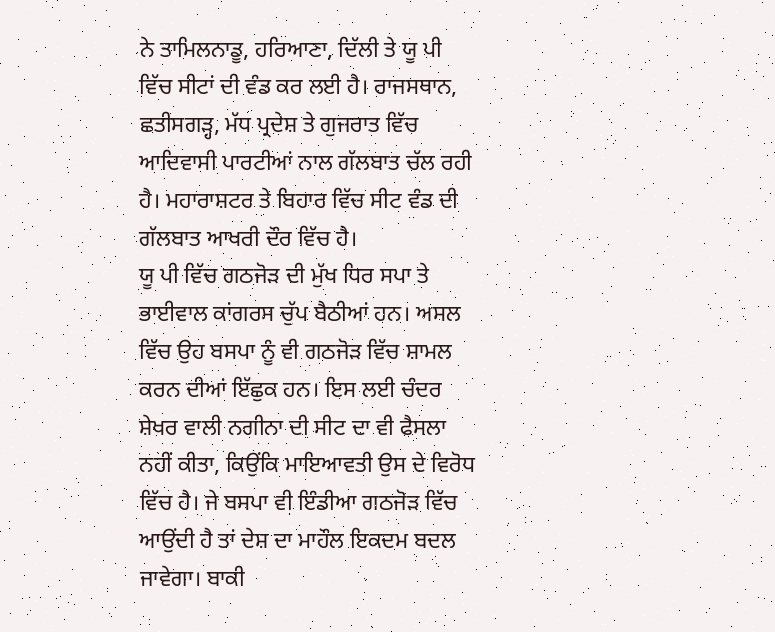ਨੇ ਤਾਮਿਲਨਾਡੂ, ਹਰਿਆਣਾ, ਦਿੱਲੀ ਤੇ ਯੂ ਪੀ ਵਿੱਚ ਸੀਟਾਂ ਦੀ ਵੰਡ ਕਰ ਲਈ ਹੈ। ਰਾਜਸਥਾਨ, ਛਤੀਸਗੜ੍ਹ, ਮੱਧ ਪ੍ਰਦੇਸ਼ ਤੇ ਗੁਜਰਾਤ ਵਿੱਚ ਆਦਿਵਾਸੀ ਪਾਰਟੀਆਂ ਨਾਲ ਗੱਲਬਾਤ ਚੱਲ ਰਹੀ ਹੈ। ਮਹਾਰਾਸ਼ਟਰ ਤੇ ਬਿਹਾਰ ਵਿੱਚ ਸੀਟ ਵੰਡ ਦੀ ਗੱਲਬਾਤ ਆਖਰੀ ਦੌਰ ਵਿੱਚ ਹੈ।
ਯੂ ਪੀ ਵਿੱਚ ਗਠਜੋੜ ਦੀ ਮੁੱਖ ਧਿਰ ਸਪਾ ਤੇ ਭਾਈਵਾਲ ਕਾਂਗਰਸ ਚੁੱਪ ਬੈਠੀਆਂ ਹਨ। ਅਸਲ ਵਿੱਚ ਉਹ ਬਸਪਾ ਨੂੰ ਵੀ ਗਠਜੋੜ ਵਿੱਚ ਸ਼ਾਮਲ ਕਰਨ ਦੀਆਂ ਇੱਛੁਕ ਹਨ। ਇਸ ਲਈ ਚੰਦਰ ਸ਼ੇਖਰ ਵਾਲੀ ਨਗੀਨਾ ਦੀ ਸੀਟ ਦਾ ਵੀ ਫੈਸਲਾ ਨਹੀਂ ਕੀਤਾ, ਕਿਉਂਕਿ ਮਾਇਆਵਤੀ ਉਸ ਦੇ ਵਿਰੋਧ ਵਿੱਚ ਹੈ। ਜੇ ਬਸਪਾ ਵੀ ਇੰਡੀਆ ਗਠਜੋੜ ਵਿੱਚ ਆਉਂਦੀ ਹੈ ਤਾਂ ਦੇਸ਼ ਦਾ ਮਾਹੌਲ ਇਕਦਮ ਬਦਲ ਜਾਵੇਗਾ। ਬਾਕੀ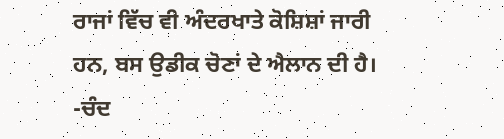ਰਾਜਾਂ ਵਿੱਚ ਵੀ ਅੰਦਰਖਾਤੇ ਕੋਸ਼ਿਸ਼ਾਂ ਜਾਰੀ ਹਨ, ਬਸ ਉਡੀਕ ਚੋਣਾਂ ਦੇ ਐਲਾਨ ਦੀ ਹੈ।
-ਚੰਦ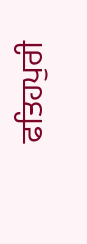ਫਤਿਹਪੁਰੀ